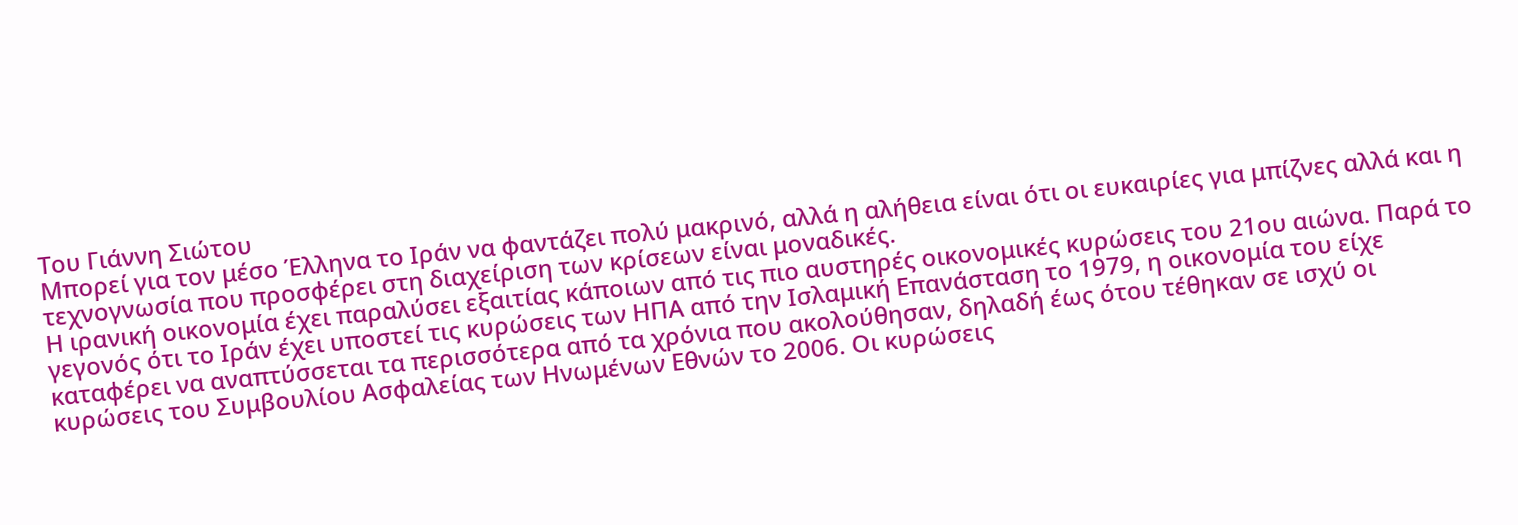Του Γιάννη Σιώτου
Μπορεί για τον μέσο Έλληνα το Ιράν να φαντάζει πολύ μακρινό, αλλά η αλήθεια είναι ότι οι ευκαιρίες για μπίζνες αλλά και η τεχνογνωσία που προσφέρει στη διαχείριση των κρίσεων είναι μοναδικές.
Η ιρανική οικονομία έχει παραλύσει εξαιτίας κάποιων από τις πιο αυστηρές οικονομικές κυρώσεις του 21ου αιώνα. Παρά το γεγονός ότι το Ιράν έχει υποστεί τις κυρώσεις των ΗΠΑ από την Ισλαμική Επανάσταση το 1979, η οικονομία του είχε καταφέρει να αναπτύσσεται τα περισσότερα από τα χρόνια που ακολούθησαν, δηλαδή έως ότου τέθηκαν σε ισχύ οι κυρώσεις του Συμβουλίου Ασφαλείας των Ηνωμένων Εθνών το 2006. Οι κυρώσεις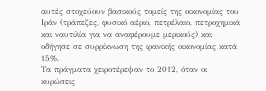αυτές στοχεύουν βασικούς τομείς της οικονομίας του Ιράν (τράπεζες, φυσικό αέριο, πετρέλαιο, πετροχημικά και ναυτιλία για να αναφέρουμε μερικούς) και οδήγησε σε συρρίκνωση της ιρανικής οικονομίας κατά 15%.
Τα πράγματα χειροτέρεψαν το 2012, όταν οι κυρώσεις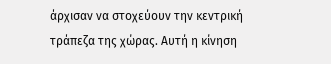άρχισαν να στοχεύουν την κεντρική τράπεζα της χώρας. Αυτή η κίνηση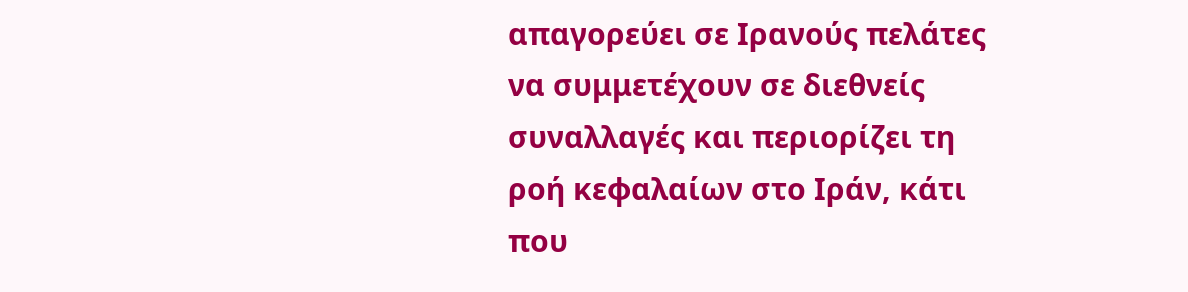απαγορεύει σε Ιρανούς πελάτες να συμμετέχουν σε διεθνείς συναλλαγές και περιορίζει τη ροή κεφαλαίων στο Ιράν, κάτι που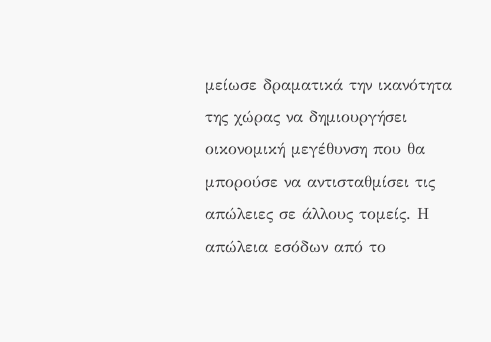μείωσε δραματικά την ικανότητα της χώρας να δημιουργήσει οικονομική μεγέθυνση που θα μπορούσε να αντισταθμίσει τις απώλειες σε άλλους τομείς. Η απώλεια εσόδων από το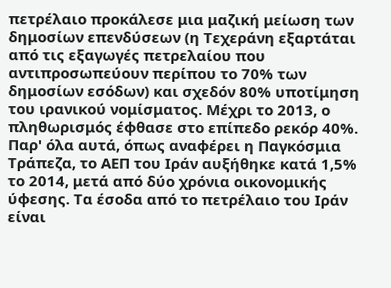πετρέλαιο προκάλεσε μια μαζική μείωση των δημοσίων επενδύσεων (η Τεχεράνη εξαρτάται από τις εξαγωγές πετρελαίου που αντιπροσωπεύουν περίπου το 70% των δημοσίων εσόδων) και σχεδόν 80% υποτίμηση του ιρανικού νομίσματος. Μέχρι το 2013, ο πληθωρισμός έφθασε στο επίπεδο ρεκόρ 40%.
Παρ' όλα αυτά, όπως αναφέρει η Παγκόσμια Τράπεζα, το ΑΕΠ του Ιράν αυξήθηκε κατά 1,5% το 2014, μετά από δύο χρόνια οικονομικής ύφεσης. Τα έσοδα από το πετρέλαιο του Ιράν είναι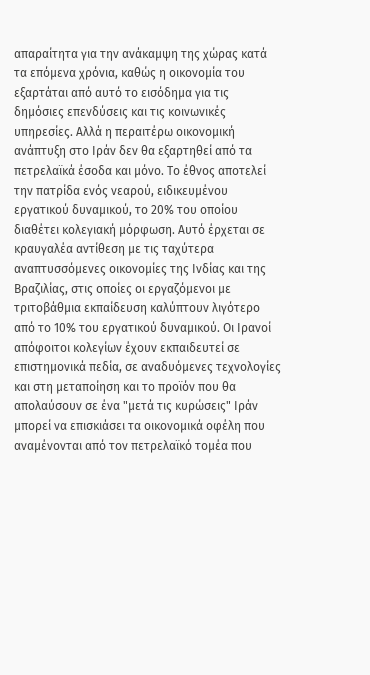απαραίτητα για την ανάκαμψη της χώρας κατά τα επόμενα χρόνια, καθώς η οικονομία του εξαρτάται από αυτό το εισόδημα για τις δημόσιες επενδύσεις και τις κοινωνικές υπηρεσίες. Αλλά η περαιτέρω οικονομική ανάπτυξη στο Ιράν δεν θα εξαρτηθεί από τα πετρελαϊκά έσοδα και μόνο. Το έθνος αποτελεί την πατρίδα ενός νεαρού, ειδικευμένου εργατικού δυναμικού, το 20% του οποίου διαθέτει κολεγιακή μόρφωση. Αυτό έρχεται σε κραυγαλέα αντίθεση με τις ταχύτερα αναπτυσσόμενες οικονομίες της Ινδίας και της Βραζιλίας, στις οποίες οι εργαζόμενοι με τριτοβάθμια εκπαίδευση καλύπτουν λιγότερο από το 10% του εργατικού δυναμικού. Οι Ιρανοί απόφοιτοι κολεγίων έχουν εκπαιδευτεί σε επιστημονικά πεδία, σε αναδυόμενες τεχνολογίες και στη μεταποίηση και το προϊόν που θα απολαύσουν σε ένα "μετά τις κυρώσεις" Ιράν μπορεί να επισκιάσει τα οικονομικά οφέλη που αναμένονται από τον πετρελαϊκό τομέα που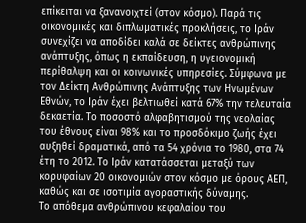επίκειται να ξανανοιχτεί (στον κόσμο). Παρά τις οικονομικές και διπλωματικές προκλήσεις, το Ιράν συνεχίζει να αποδίδει καλά σε δείκτες ανθρώπινης ανάπτυξης, όπως η εκπαίδευση, η υγειονομική περίθαλψη και οι κοινωνικές υπηρεσίες. Σύμφωνα με τον Δείκτη Ανθρώπινης Ανάπτυξης των Ηνωμένων Εθνών, το Ιράν έχει βελτιωθεί κατά 67% την τελευταία δεκαετία. Το ποσοστό αλφαβητισμού της νεολαίας του έθνους είναι 98% και το προσδόκιμο ζωής έχει αυξηθεί δραματικά, από τα 54 χρόνια το 1980, στα 74 έτη το 2012. Το Ιράν κατατάσσεται μεταξύ των κορυφαίων 20 οικονομιών στον κόσμο με όρους ΑΕΠ, καθώς και σε ισοτιμία αγοραστικής δύναμης.
Το απόθεμα ανθρώπινου κεφαλαίου του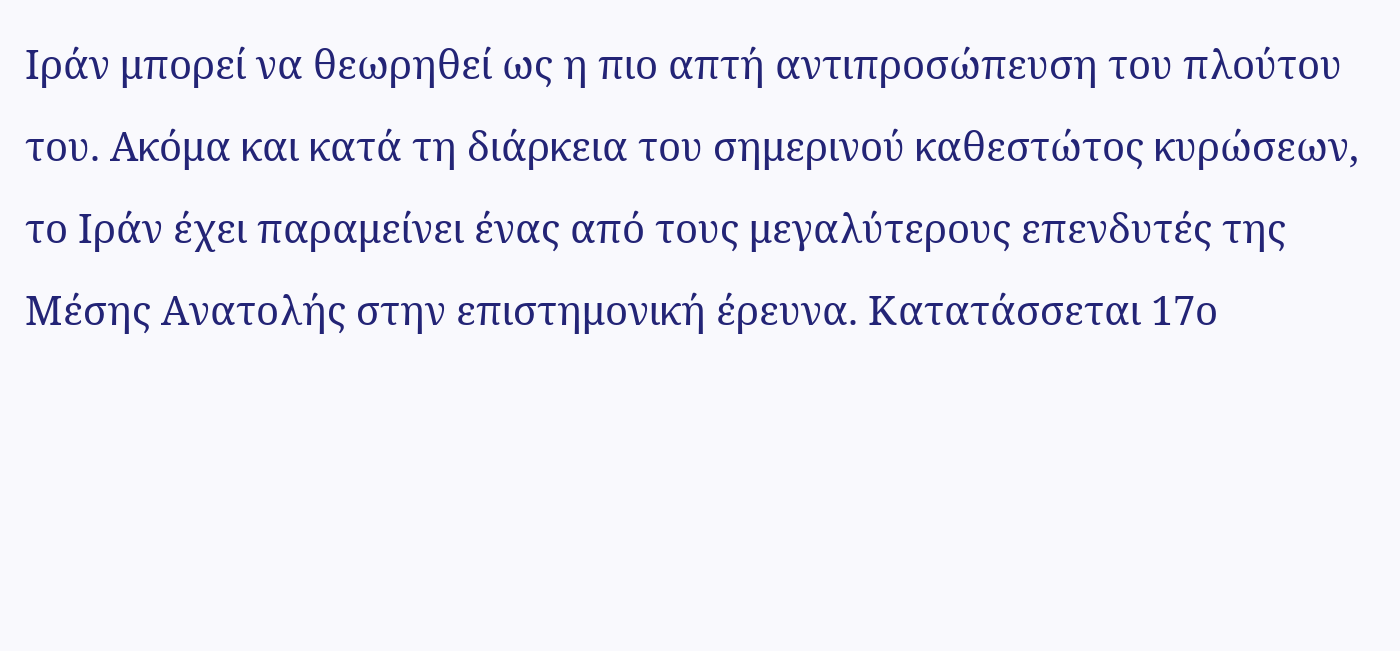Ιράν μπορεί να θεωρηθεί ως η πιο απτή αντιπροσώπευση του πλούτου του. Ακόμα και κατά τη διάρκεια του σημερινού καθεστώτος κυρώσεων, το Ιράν έχει παραμείνει ένας από τους μεγαλύτερους επενδυτές της Μέσης Ανατολής στην επιστημονική έρευνα. Κατατάσσεται 17ο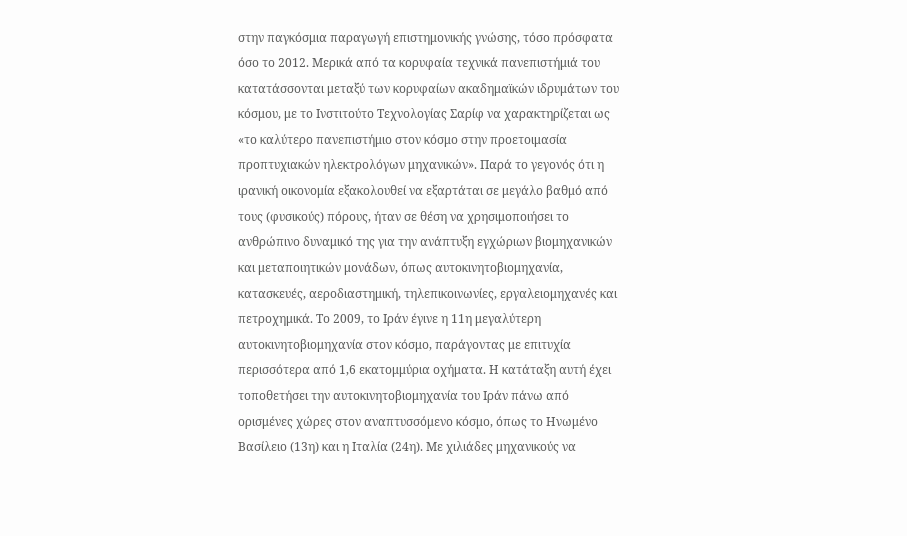στην παγκόσμια παραγωγή επιστημονικής γνώσης, τόσο πρόσφατα όσο το 2012. Μερικά από τα κορυφαία τεχνικά πανεπιστήμιά του κατατάσσονται μεταξύ των κορυφαίων ακαδημαϊκών ιδρυμάτων του κόσμου, με το Ινστιτούτο Τεχνολογίας Σαρίφ να χαρακτηρίζεται ως «το καλύτερο πανεπιστήμιο στον κόσμο στην προετοιμασία προπτυχιακών ηλεκτρολόγων μηχανικών». Παρά το γεγονός ότι η ιρανική οικονομία εξακολουθεί να εξαρτάται σε μεγάλο βαθμό από τους (φυσικούς) πόρους, ήταν σε θέση να χρησιμοποιήσει το ανθρώπινο δυναμικό της για την ανάπτυξη εγχώριων βιομηχανικών και μεταποιητικών μονάδων, όπως αυτοκινητοβιομηχανία, κατασκευές, αεροδιαστημική, τηλεπικοινωνίες, εργαλειομηχανές και πετροχημικά. Το 2009, το Ιράν έγινε η 11η μεγαλύτερη αυτοκινητοβιομηχανία στον κόσμο, παράγοντας με επιτυχία περισσότερα από 1,6 εκατομμύρια οχήματα. Η κατάταξη αυτή έχει τοποθετήσει την αυτοκινητοβιομηχανία του Ιράν πάνω από ορισμένες χώρες στον αναπτυσσόμενο κόσμο, όπως το Ηνωμένο Βασίλειο (13η) και η Ιταλία (24η). Με χιλιάδες μηχανικούς να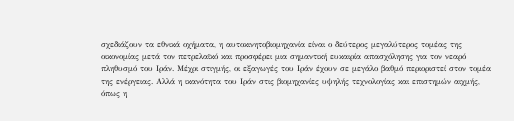σχεδιάζουν τα εθνικά οχήματα, η αυτοκινητοβιομηχανία είναι ο δεύτερος μεγαλύτερος τομέας της οικονομίας μετά τον πετρελαϊκό και προσφέρει μια σημαντική ευκαιρία απασχόλησης για τον νεαρό πληθυσμό του Ιράν. Μέχρι στιγμής, οι εξαγωγές του Ιράν έχουν σε μεγάλο βαθμό περιοριστεί στον τομέα της ενέργειας. Αλλά η ικανότητα του Ιράν στις βιομηχανίες υψηλής τεχνολογίας και επιστημών αιχμής, όπως η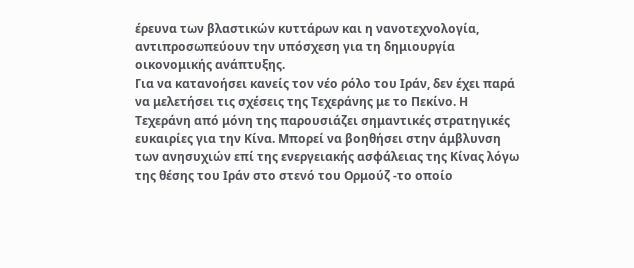έρευνα των βλαστικών κυττάρων και η νανοτεχνολογία, αντιπροσωπεύουν την υπόσχεση για τη δημιουργία οικονομικής ανάπτυξης.
Για να κατανοήσει κανείς τον νέο ρόλο του Ιράν, δεν έχει παρά να μελετήσει τις σχέσεις της Τεχεράνης με το Πεκίνο. Η Τεχεράνη από μόνη της παρουσιάζει σημαντικές στρατηγικές ευκαιρίες για την Κίνα. Μπορεί να βοηθήσει στην άμβλυνση των ανησυχιών επί της ενεργειακής ασφάλειας της Κίνας λόγω της θέσης του Ιράν στο στενό του Ορμούζ -το οποίο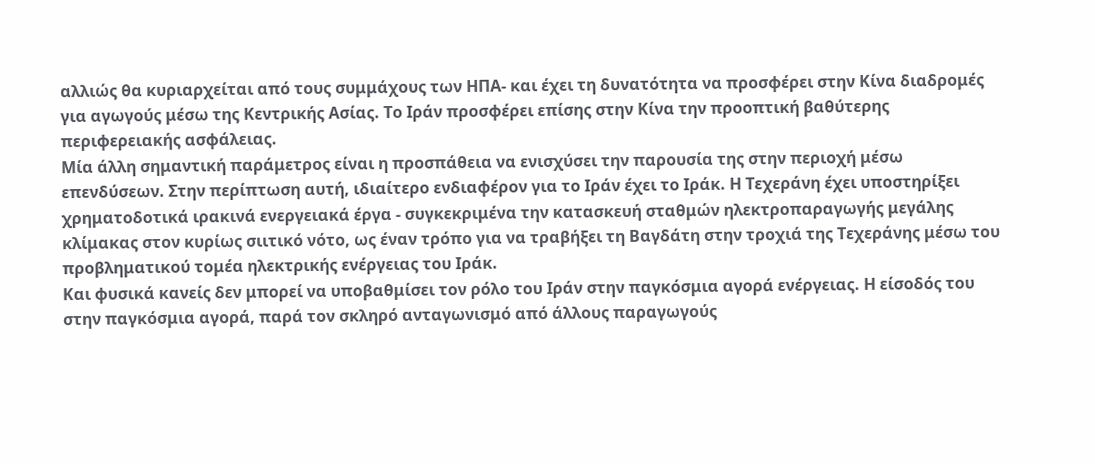αλλιώς θα κυριαρχείται από τους συμμάχους των ΗΠΑ- και έχει τη δυνατότητα να προσφέρει στην Κίνα διαδρομές για αγωγούς μέσω της Κεντρικής Ασίας. Το Ιράν προσφέρει επίσης στην Κίνα την προοπτική βαθύτερης περιφερειακής ασφάλειας.
Μία άλλη σημαντική παράμετρος είναι η προσπάθεια να ενισχύσει την παρουσία της στην περιοχή μέσω επενδύσεων. Στην περίπτωση αυτή, ιδιαίτερο ενδιαφέρον για το Ιράν έχει το Ιράκ. Η Τεχεράνη έχει υποστηρίξει χρηματοδοτικά ιρακινά ενεργειακά έργα - συγκεκριμένα την κατασκευή σταθμών ηλεκτροπαραγωγής μεγάλης κλίμακας στον κυρίως σιιτικό νότο, ως έναν τρόπο για να τραβήξει τη Βαγδάτη στην τροχιά της Τεχεράνης μέσω του προβληματικού τομέα ηλεκτρικής ενέργειας του Ιράκ.
Και φυσικά κανείς δεν μπορεί να υποβαθμίσει τον ρόλο του Ιράν στην παγκόσμια αγορά ενέργειας. Η είσοδός του στην παγκόσμια αγορά, παρά τον σκληρό ανταγωνισμό από άλλους παραγωγούς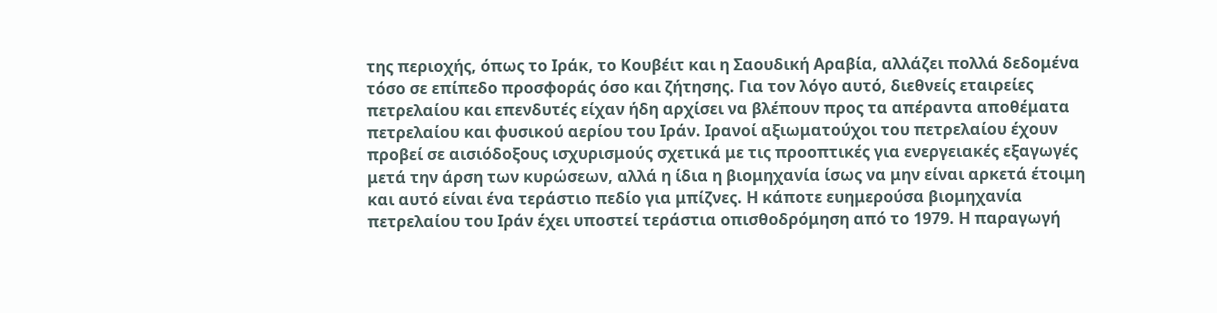της περιοχής, όπως το Ιράκ, το Κουβέιτ και η Σαουδική Αραβία, αλλάζει πολλά δεδομένα τόσο σε επίπεδο προσφοράς όσο και ζήτησης. Για τον λόγο αυτό, διεθνείς εταιρείες πετρελαίου και επενδυτές είχαν ήδη αρχίσει να βλέπουν προς τα απέραντα αποθέματα πετρελαίου και φυσικού αερίου του Ιράν. Ιρανοί αξιωματούχοι του πετρελαίου έχουν προβεί σε αισιόδοξους ισχυρισμούς σχετικά με τις προοπτικές για ενεργειακές εξαγωγές μετά την άρση των κυρώσεων, αλλά η ίδια η βιομηχανία ίσως να μην είναι αρκετά έτοιμη και αυτό είναι ένα τεράστιο πεδίο για μπίζνες. Η κάποτε ευημερούσα βιομηχανία πετρελαίου του Ιράν έχει υποστεί τεράστια οπισθοδρόμηση από το 1979. Η παραγωγή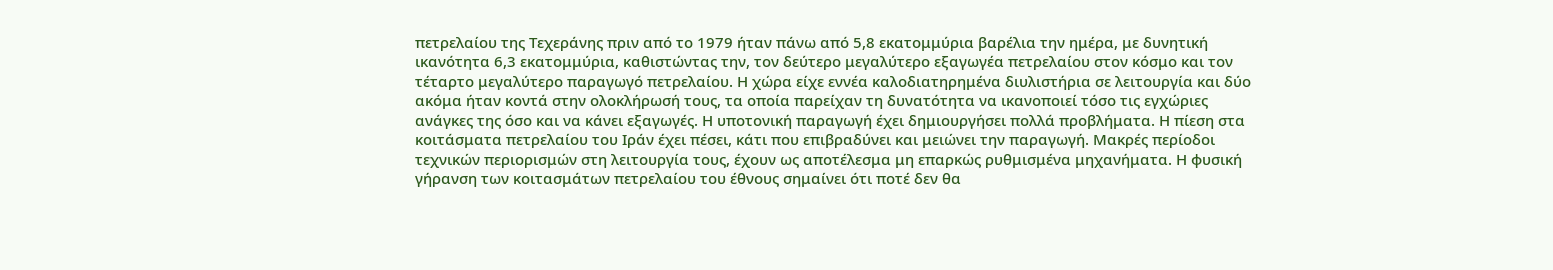πετρελαίου της Τεχεράνης πριν από το 1979 ήταν πάνω από 5,8 εκατομμύρια βαρέλια την ημέρα, με δυνητική ικανότητα 6,3 εκατομμύρια, καθιστώντας την, τον δεύτερο μεγαλύτερο εξαγωγέα πετρελαίου στον κόσμο και τον τέταρτο μεγαλύτερο παραγωγό πετρελαίου. Η χώρα είχε εννέα καλοδιατηρημένα διυλιστήρια σε λειτουργία και δύο ακόμα ήταν κοντά στην ολοκλήρωσή τους, τα οποία παρείχαν τη δυνατότητα να ικανοποιεί τόσο τις εγχώριες ανάγκες της όσο και να κάνει εξαγωγές. Η υποτονική παραγωγή έχει δημιουργήσει πολλά προβλήματα. Η πίεση στα κοιτάσματα πετρελαίου του Ιράν έχει πέσει, κάτι που επιβραδύνει και μειώνει την παραγωγή. Μακρές περίοδοι τεχνικών περιορισμών στη λειτουργία τους, έχουν ως αποτέλεσμα μη επαρκώς ρυθμισμένα μηχανήματα. Η φυσική γήρανση των κοιτασμάτων πετρελαίου του έθνους σημαίνει ότι ποτέ δεν θα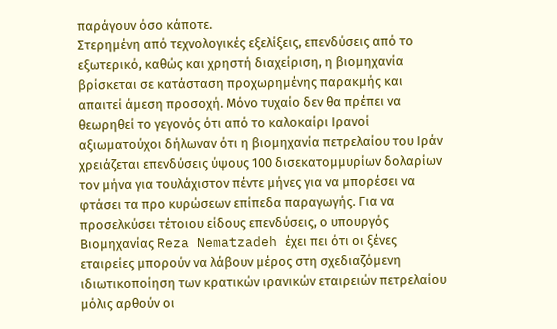παράγουν όσο κάποτε.
Στερημένη από τεχνολογικές εξελίξεις, επενδύσεις από το εξωτερικό, καθώς και χρηστή διαχείριση, η βιομηχανία βρίσκεται σε κατάσταση προχωρημένης παρακμής και απαιτεί άμεση προσοχή. Μόνο τυχαίο δεν θα πρέπει να θεωρηθεί το γεγονός ότι από το καλοκαίρι Ιρανοί αξιωματούχοι δήλωναν ότι η βιομηχανία πετρελαίου του Ιράν χρειάζεται επενδύσεις ύψους 100 δισεκατομμυρίων δολαρίων τον μήνα για τουλάχιστον πέντε μήνες για να μπορέσει να φτάσει τα προ κυρώσεων επίπεδα παραγωγής. Για να προσελκύσει τέτοιου είδους επενδύσεις, ο υπουργός Βιομηχανίας Reza Nematzadeh έχει πει ότι οι ξένες εταιρείες μπορούν να λάβουν μέρος στη σχεδιαζόμενη ιδιωτικοποίηση των κρατικών ιρανικών εταιρειών πετρελαίου μόλις αρθούν οι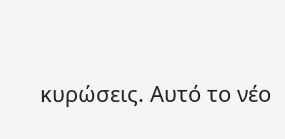κυρώσεις. Αυτό το νέο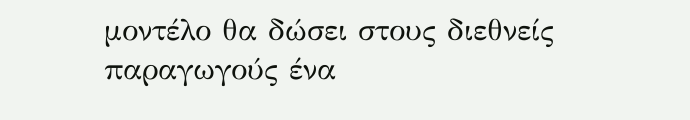μοντέλο θα δώσει στους διεθνείς παραγωγούς ένα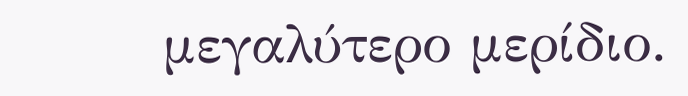μεγαλύτερο μερίδιο.